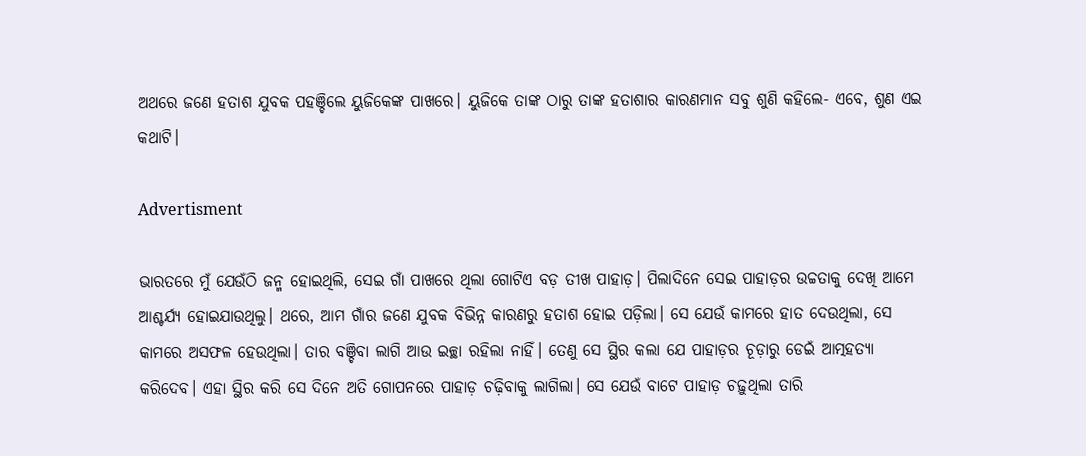ଅଥରେ ଜଣେ ହତାଶ ଯୁବକ ପହଞ୍ଚିଲେ ୟୁଜିକେଙ୍କ ପାଖରେ। ୟୁଜିକେ ତାଙ୍କ ଠାରୁ ତାଙ୍କ ହତାଶାର କାରଣମାନ ସବୁ ଶୁଣି କହିଲେ- ଏବେ, ଶୁଣ ଏଇ କଥାଟି।

Advertisment

ଭାରତରେ ମୁଁ ଯେଉଁଠି ଜନ୍ମ ହୋଇଥିଲି, ସେଇ ଗାଁ ପାଖରେ ଥିଲା ଗୋଟିଏ ବଡ଼ ତୀଖ ପାହାଡ଼। ପିଲାଦିନେ ସେଇ ପାହାଡ଼ର ଉଚ୍ଚତାକୁ ଦେଖି ଆମେ ଆଶ୍ଚର୍ଯ୍ୟ ହୋଇଯାଉଥିଲୁ। ଥରେ, ଆମ ଗାଁର ଜଣେ ଯୁବକ ବିଭିନ୍ନ କାରଣରୁ ହତାଶ ହୋଇ ପଡ଼ିଲା। ସେ ଯେଉଁ କାମରେ ହାତ ଦେଉଥିଲା, ସେ କାମରେ ଅସଫଳ ହେଉଥିଲା। ତାର ବଞ୍ଚିବା ଲାଗି ଆଉ ଇଚ୍ଛା ରହିଲା ନାହିଁ। ତେଣୁ ସେ ସ୍ଥିର କଲା ଯେ ପାହାଡ଼ର ଚୂଡ଼ାରୁ ଡେଇଁ ଆତ୍ମହତ୍ୟା କରିଦେବ। ଏହା ସ୍ଥିର କରି ସେ ଦିନେ ଅତି ଗୋପନରେ ପାହାଡ଼ ଚଢ଼ିବାକୁ ଲାଗିଲା। ସେ ଯେଉଁ ବାଟେ ପାହାଡ଼ ଚଢ଼ୁଥିଲା ତାରି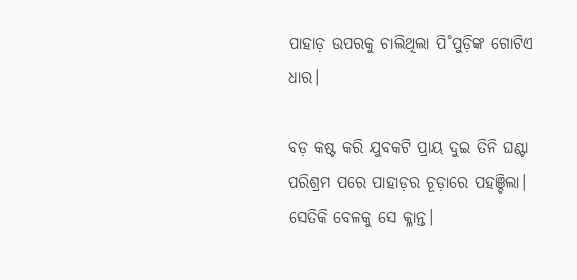ପାହାଡ଼ ଉପରକୁ ଚାଲିଥିଲା ପି˚ପୁଡ଼ିଙ୍କ ଗୋଟିଏ ଧାର।

ବଡ଼ କଷ୍ଟ କରି ଯୁବକଟି ପ୍ରାୟ ଦୁଇ ତିନି ଘଣ୍ଟା ପରିଶ୍ରମ ପରେ ପାହାଡ଼ର ଚୂଡ଼ାରେ ପହଞ୍ଚିଲା। ସେତିକି ବେଳକୁ ସେ କ୍ଳାନ୍ତ।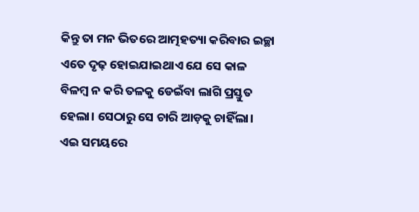କିନ୍ତୁ ତା ମନ ଭିତରେ ଆତ୍ମହତ୍ୟା କରିବାର ଇଚ୍ଛା ଏତେ ଦୃଢ଼ ହୋଇଯାଇଥାଏ ଯେ ସେ କାଳ ବିଳମ୍ବ ନ କରି ତଳକୁ ଡେଇଁବା ଲାଗି ପ୍ରସ୍ତୁତ ହେଲା। ସେଠାରୁ ସେ ଚାରି ଆଡ଼କୁ ଚାହିଁଲା। ଏଇ ସମୟରେ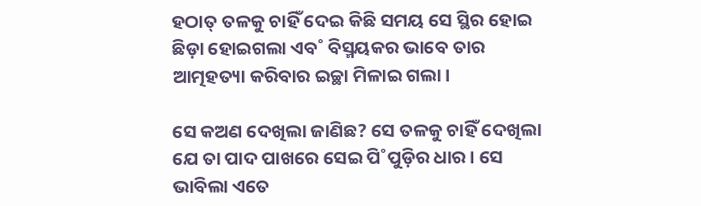ହଠାତ୍‌ ତଳକୁ ଚାହିଁ ଦେଇ କିଛି ସମୟ ସେ ସ୍ଥିର ହୋଇ ଛିଡ଼ା ହୋଇଗଲା ଏବ˚ ବିସ୍ମୟକର ଭାବେ ତାର ଆତ୍ମହତ୍ୟା କରିବାର ଇଚ୍ଛା ମିଳାଇ ଗଲା।

ସେ କଅଣ ଦେଖିଲା ଜାଣିଛ? ସେ ତଳକୁ ଚାହିଁ ଦେଖିଲା ଯେ ତା ପାଦ ପାଖରେ ସେଇ ପି˚ପୁଡ଼ିର ଧାର। ସେ ଭାବିଲା ଏତେ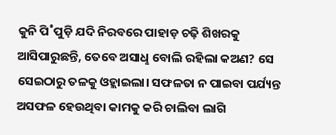କୁନି ପି˚ପୁଡ଼ି ଯଦି ନିରବରେ ପାହାଡ଼ ଚଢ଼ି ଶିଖରକୁ ଆସିପାରୁଛନ୍ତି, ତେବେ ଅସାଧୢ ବୋଲି ରହିଲା କଅଣ? ସେ ସେଇଠାରୁ ତଳକୁ ଓହ୍ଲାଇଲା। ସଫଳତା ନ ପାଇବା ପର୍ଯ୍ୟନ୍ତ ଅସଫଳ ହେଉଥିବା କାମକୁ କରି ଚାଲିବା ଲାଗି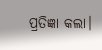ପ୍ରତିଜ୍ଞା କଲା।